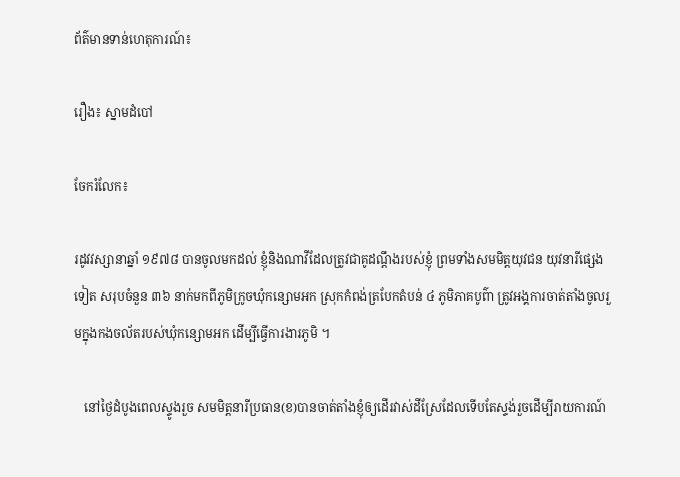ព័ត៌មានទាន់ហេតុការណ៍៖

រឿង៖ ស្នាមដំបៅ

ចែករំលែក៖

រដូវវស្សានាឆ្នាំ ១៩៧៨ បានចូលមកដល់ ខ្ញុំនិងណាវីដែលត្រូវជាគូដណ្ដឹងរបស់ខ្ញុំ ព្រមទាំងសមមិត្តយុវជន យុវនារីផ្សេងទៀត សរុបចំនួន ៣៦ នាក់មកពីភូមិក្រូចឃុំកន្សោមអក ស្រុកកំពង់ត្របែកតំបន់ ៤ ភូមិភាគបូព៌ា ត្រូវអង្គការចាត់តាំងចូលរួមក្នុងកងចល័តរបស់ឃុំកន្សោមអក ដើម្បីធ្វើការងារភូមិ ។

   នៅថ្ងៃដំបូងពេលស្ទូងរួច សមមិត្តនារីប្រធាន(ខ)បានចាត់តាំងខ្ញុំឲ្យដើរវាស់ដីស្រែដែលទើបតែស្ទង់រួចដើម្បីរាយការណ៍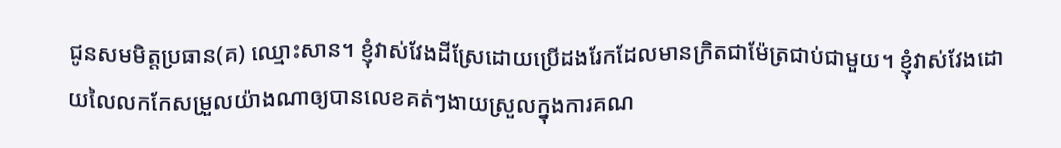ជូនសមមិត្តប្រធាន(គ) ឈ្មោះសាន។ ខ្ញុំវាស់វែងដីស្រែដោយប្រើដងរែកដែលមានក្រិតជាម៉ែត្រជាប់ជាមួយ។ ខ្ញុំវាស់វែងដោយលៃលកកែសម្រួលយ៉ាងណាឲ្យបានលេខគត់ៗងាយស្រួលក្នុងការគណ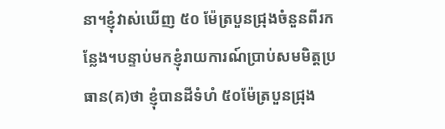នា។ខ្ញុំវាស់ឃើញ ៥០ ម៉ែត្របួនជ្រុងចំនួនពីរកន្លែង។បន្ទាប់មកខ្ញុំរាយការណ៍ប្រាប់សមមិត្តប្រធាន(គ)ថា ខ្ញុំបានដីទំហំ ៥០ម៉ែត្របួនជ្រុង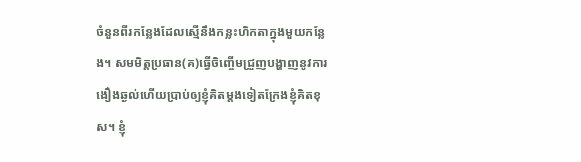ចំនួនពីរកន្លែងដែលស្មើនឹងកន្លះហិកតាក្នុងមួយកន្លែង។ សមមិត្តប្រធាន(គ)ធ្វើចិញ្ចើមជ្រួញបង្ហាញនូវការងឿងឆ្ងល់ហើយប្រាប់ឲ្យខ្ញុំគិតម្ដងទៀតក្រែងខ្ញុំគិតខុស។ ខ្ញុំ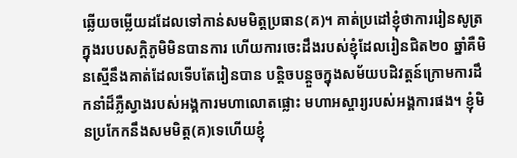ឆ្លើយចម្លើយដដែលទៅកាន់សមមិត្តប្រធាន(គ)។ គាត់ប្រដៅខ្ញុំថាការរៀនសូត្រក្នុងរបបសក្តិភូមិមិនបានការ ហើយការចេះដឹងរបស់ខ្ញុំដែលរៀនជិត២០ ឆ្នាំគឺមិនស្មើនឹងគាត់ដែលទើបតែរៀនបាន បន្តិចបន្តួចក្នុងសម័យបដិវត្តន៍ក្រោមការដឹកនាំដ៏ភ្លឺស្វាងរបស់អង្គការមហាលោតផ្លោះ មហាអស្ចារ្យរបស់អង្គការផង។ ខ្ញុំមិនប្រកែកនឹងសមមិត្ត(គ)ទេហើយខ្ញុំ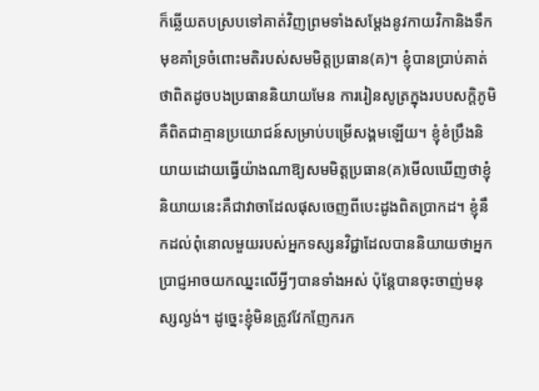ក៏ឆ្លើយតបស្របទៅគាត់វិញព្រមទាំងសម្ដែងនូវកាយវិកានិងទឹកមុខគាំទ្រចំពោះមតិរបស់សមមិត្តប្រធាន(គ)។ ខ្ញុំបានប្រាប់គាត់ថាពិតដូចបងប្រធាននិយាយមែន ការរៀនសូត្រក្នុងរបបសក្តិភូមិគឺពិតជាគ្មានប្រយោជន៍សម្រាប់បម្រើសង្គមឡើយ។ ខ្ញុំខំប្រឹងនិយាយដោយធ្វើយ៉ាងណាឱ្យសមមិត្តប្រធាន(គ)មើលឃើញថាខ្ញុំនិយាយនេះគឺជាវាចាដែលផុសចេញពីបេះដូងពិតប្រាកដ។ ខ្ញុំនឹកដល់ពុំនោលមួយរបស់អ្នកទស្សនវិជ្ជាដែលបាននិយាយថាអ្នកប្រាជ្ញអាចយកឈ្នះលើអ្វីៗបានទាំងអស់ ប៉ុន្តែបានចុះចាញ់មនុស្សល្ងង់។ ដូច្នេះខ្ញុំមិនត្រូវវែកញែករក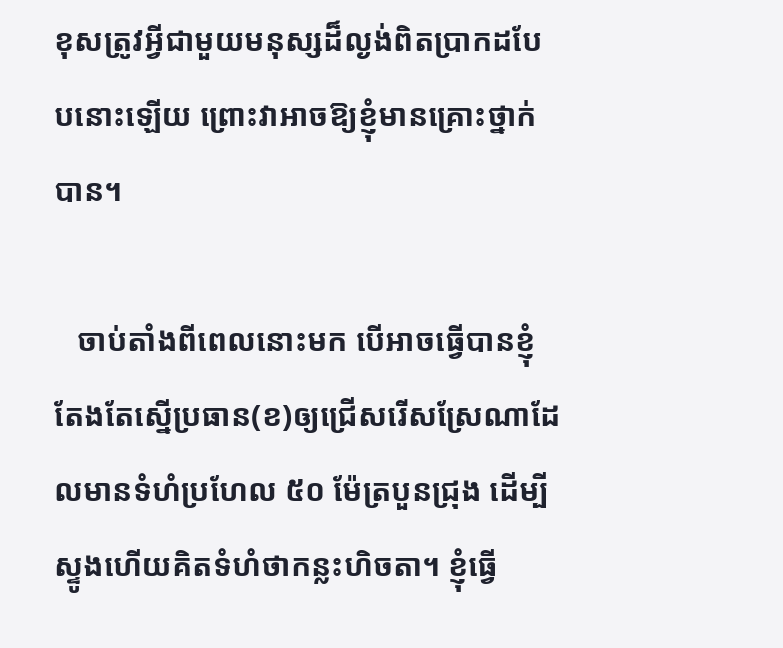ខុសត្រូវអ្វីជាមួយមនុស្សដ៏ល្ងង់ពិតប្រាកដបែបនោះឡើយ ព្រោះវាអាចឱ្យខ្ញុំមានគ្រោះថ្នាក់បាន។

   ចាប់តាំងពីពេលនោះមក បើអាចធ្វើបានខ្ញុំតែងតែស្នើប្រធាន(ខ)ឲ្យជ្រើសរើសស្រែណាដែលមានទំហំប្រហែល ៥០ ម៉ែត្របួនជ្រុង ដើម្បីស្ទូងហើយគិតទំហំថាកន្លះហិចតា។ ខ្ញុំធ្វើ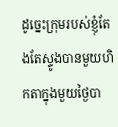ដូច្នេះក្រុមរបស់ខ្ញុំតែងតែស្ទូងបានមួយហិកតាក្នុងមួយថ្ងៃបា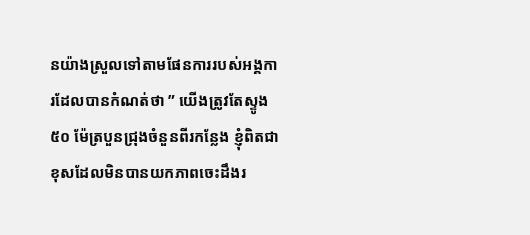នយ៉ាងស្រួលទៅតាមផែនការរបស់អង្គការដែលបានកំណត់ថា ” យើងត្រូវតែស្ទូង ៥០ ម៉ែត្របួនជ្រុងចំនួនពីរកន្លែង ខ្ញុំពិតជាខុសដែលមិនបានយកភាពចេះដឹងរ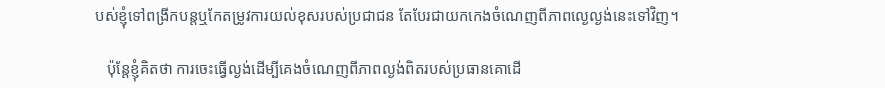បស់ខ្ញុំទៅពង្រីកបន្តឬកែតម្រូវការយល់ខុសរបស់ប្រជាជន តែបែរជាយកកេងចំណេញពីភាពល្ងេល្ងង់នេះទៅវិញ។

   ប៉ុន្តែខ្ញុំគិតថា ការចេះធ្វើល្ងង់ដើម្បីគេងចំណេញពីភាពល្ងង់ពិតរបស់ប្រធានគោដើ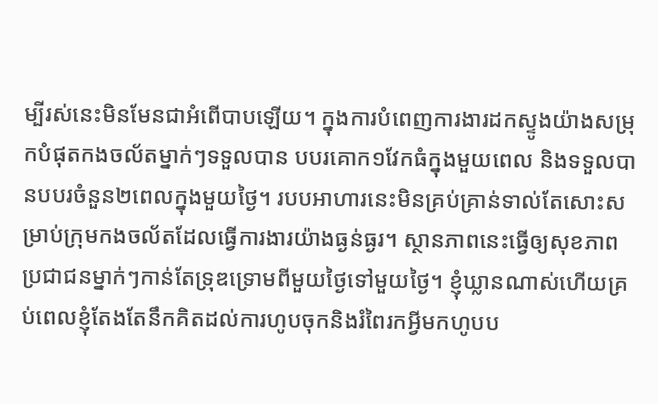ម្បីរស់នេះមិនមែនជាអំពើបាបឡើយ។ ក្នុងការបំពេញការងារដកស្ទូងយ៉ាងសម្រុកបំផុតកងចល័តម្នាក់ៗទទួលបាន បបរគោក១វែកធំក្នុងមួយពេល និងទទួលបានបបរចំនួន២ពេលក្នុងមួយថ្ងៃ។ របបអាហារនេះមិនគ្រប់គ្រាន់ទាល់តែសោះសម្រាប់ក្រុមកងចល័តដែលធ្វើការងារយ៉ាងធ្ងន់ធ្ងរ។ ស្ថានភាពនេះធ្វើឲ្យសុខភាពប្រជាជនម្នាក់ៗកាន់តែទ្រុឌទ្រោមពីមួយថ្ងៃទៅមួយថ្ងៃ។ ខ្ញុំឃ្លានណាស់ហើយគ្រប់ពេលខ្ញុំតែងតែនឹកគិតដល់ការហូបចុកនិងរំពៃរកអ្វីមកហូបប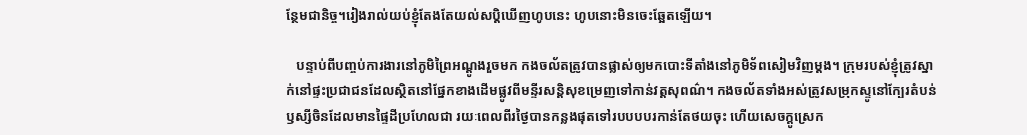ន្ថែមជានិច្ច។រៀងរាល់យប់ខ្ញុំតែងតែយល់សប្តិឃើញហូបនេះ ហូបនោះមិនចេះឆ្អែតឡើយ។

   បន្ទាប់ពីបញ្ចប់ការងារនៅភូមិព្រៃអណ្ដូងរួចមក កងចល័តត្រូវបានផ្លាស់ឲ្យមកបោះទីតាំងនៅភូមិទ័ពសៀមវិញម្ដង។ ក្រុមរបស់ខ្ញុំត្រូវស្នាក់នៅផ្ទះប្រជាជនដែលស្ថិតនៅផ្នែកខាងដើមផ្លូវពីមន្ទីរសន្តិសុខម្រេញទៅកាន់វត្តសុពណ៌។ កងចល័តទាំងអស់ត្រូវសម្រុកស្ទូនៅក្បែរតំបន់ឫស្សីចិនដែលមានផ្ទៃដីប្រហែលជា រយៈពេលពីរថ្ងៃបានកន្លងផុតទៅរបបបបរកាន់តែថយចុះ ហើយសេចក្តូស្រេក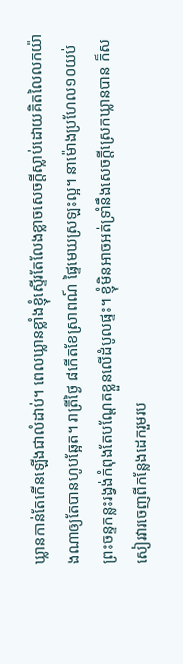ឃ្លានកាន់តែកើនឡើងជាលំដាប់។ ពេលឃ្លានខ្លាំងខ្ញុំស្ទើរតែលែងខ្លាចសេចក្តីស្លាប់ដោយគិតលៃលកយ៉ាងណាឲ្យតែបានហូបឆ្អែត។ រាត្រីថ្ងៃ ៨កើតខែស្រាពណ៍ ផ្ទៃមេឃស្រឡះល្អ។ នាម៉ោងប្រហែល១០យប់ ព្រះចន្ទកន្លះរង្វង់កំពុងតែបណ្តែតខ្លួនលើដំបូលផ្ទះ។ ខ្ញុំមិនអាចអត់ទ្រាំនឹងសេចក្តីស្រេកឃ្លានបាន ក៏សសៀរវារចេញពីកន្លែងដេករួមរប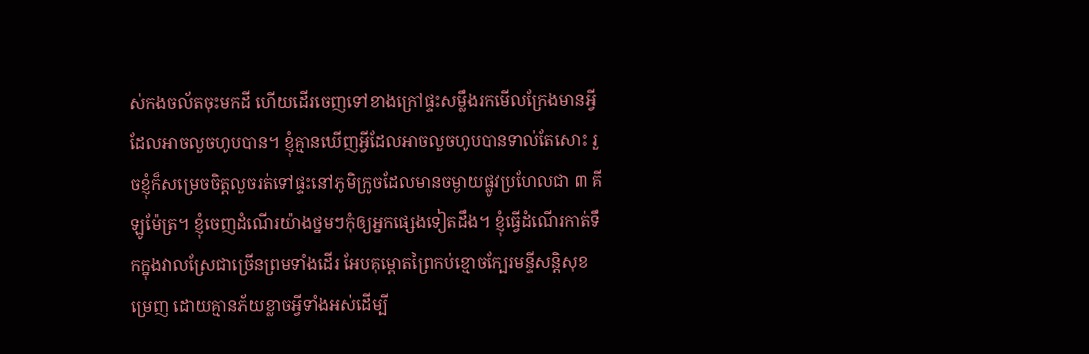ស់កងចល័តចុះមកដី ហើយដើរចេញទៅខាងក្រៅផ្ទះសម្លឹងរកមើលក្រែងមានអ្វីដែលអាចលួចហូបបាន។ ខ្ញុំគ្មានឃើញអ្វីដែលអាចលួចហូបបានទាល់តែសោះ រួចខ្ញុំក៏សម្រេចចិត្តលួចរត់ទៅផ្ទះនៅភូមិក្រូចដែលមានចម្ងាយផ្លូវប្រហែលជា ៣ គីឡូម៉ែត្រ។ ខ្ញុំចេញដំណើរយ៉ាងថ្នមៗកុំឲ្យអ្នកផ្សេងទៀតដឹង។ ខ្ញុំធ្វើដំណើរកាត់ទឹកក្នុងវាលស្រែជាច្រើនព្រមទាំងដើរ អែបគុម្ពោតព្រៃកប់ខ្មោចក្បែរមន្ទីសន្តិសុខម្រេញ ដោយគ្មានភ័យខ្លាចអ្វីទាំងអស់ដើម្បី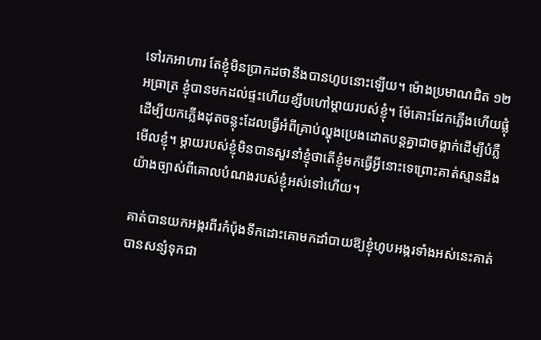ទៅរកអាហារ តែខ្ញុំមិនប្រាកដថានឹងបានហូបនោះឡើយ។ ម៉ោងប្រមាណជិត ១២ អធ្រាត្រ ខ្ញុំបានមកដល់ផ្ទះហើយខ្សឹបហៅម្ដាយរបស់ខ្ញុំ។ ម៉ែគោះដែកភ្លើងហើយផ្លុំដើម្បីយកភ្លើងដុតចន្លុះដែលធ្វើអំពីគ្រាប់ល្ហុងប្រេងដោតបន្តគ្នាជាចង្កាក់ដើម្បីបំភ្លឺមើលខ្ញុំ។ ម្ដាយរបស់ខ្ញុំមិនបានសួរនាំខ្ញុំថាតើខ្ញុំមកធ្វើអ្វីនោះទេព្រោះគាត់ស្មានដឹងយ៉ាងច្បាស់ពីគោលបំណងរបស់ខ្ញុំអស់ទៅហើយ។

គាត់បានយកអង្ករពីរកំប៉ុងទឹកដោះគោមកដាំបាយឱ្យខ្ញុំហូបអង្ករទាំងអស់នេះគាត់បានសន្សំទុកជា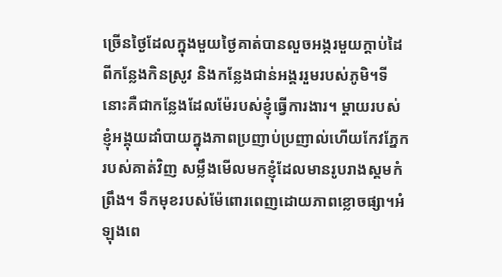ច្រើនថ្ងៃដែលក្នុងមួយថ្ងៃគាត់បានលួចអង្ករមួយក្តាប់ដៃពីកន្លែងកិនស្រូវ និងកន្លែងជាន់អង្គររួមរបស់ភូមិ។ទីនោះគឺជាកន្លែងដែលម៉ែរបស់ខ្ញុំធ្វើការងារ។ ម្ដាយរបស់ខ្ញុំអង្គុយដាំបាយក្នុងភាពប្រញាប់ប្រញាល់ហើយកែវភ្នែករបស់គាត់វិញ សម្លឹងមើលមកខ្ញុំដែលមានរូបរាងស្គមកំព្រឹង។ ទឹកមុខរបស់ម៉ែពោរពេញដោយភាពខ្លោចផ្សា។អំឡុងពេ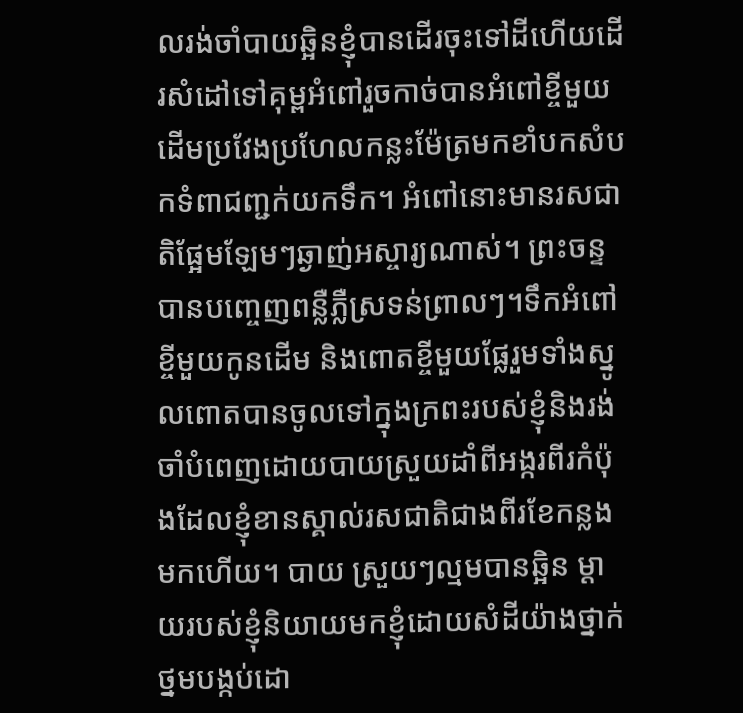លរង់ចាំបាយឆ្អិនខ្ញុំបានដើរចុះទៅដីហើយដើរសំដៅទៅគុម្ពអំពៅរួចកាច់បានអំពៅខ្ចីមួយដើមប្រវែងប្រហែលកន្លះម៉ែត្រមកខាំបកសំបកទំពាជញ្ជក់យកទឹក។ អំពៅនោះមានរសជាតិផ្អែមឡែមៗឆ្ងាញ់អស្ចារ្យណាស់។ ព្រះចន្ទបានបញ្ចេញពន្លឺភ្លឺស្រទន់ព្រាលៗ។ទឹកអំពៅខ្ចីមួយកូនដើម និងពោតខ្ចីមួយផ្លែរួមទាំងស្នូលពោតបានចូលទៅក្នុងក្រពះរបស់ខ្ញុំនិងរង់ចាំបំពេញដោយបាយស្រួយដាំពីអង្ករពីរកំប៉ុងដែលខ្ញុំខានស្គាល់រសជាតិជាងពីរខែកន្លងមកហើយ។ បាយ ស្រួយៗល្មមបានឆ្អិន ម្ដាយរបស់ខ្ញុំនិយាយមកខ្ញុំដោយសំដីយ៉ាងថ្នាក់ថ្នមបង្កប់ដោ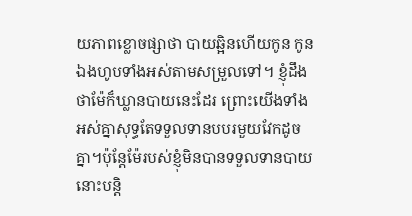យភាពខ្លោចផ្សាថា បាយឆ្អិនហើយកូន កូនឯងហូបទាំងអស់តាមសម្រួលទៅ។ ខ្ញុំដឹងថាម៉ែក៏ឃ្លានបាយនេះដែរ ព្រោះយើងទាំងអស់គ្នាសុទ្ធតែទទួលទានបបរមួយវែកដូចគ្នា។ប៉ុន្តែម៉ែរបស់ខ្ញុំមិនបានទទួលទានបាយនោះបន្តិ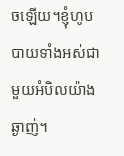ចឡើយ។ខ្ញុំហូបបាយទាំងអស់ជាមួយអំបិលយ៉ាងឆ្ងាញ់។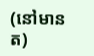(នៅមានត)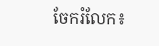ចែករំលែក៖